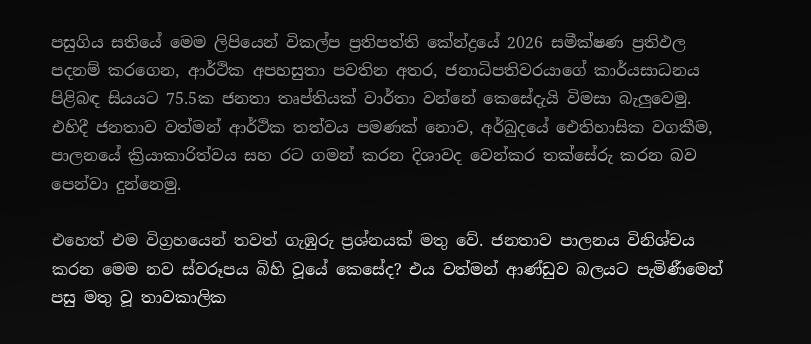පසුගිය සතියේ මෙම ලිපියෙන් විකල්ප ප්‍රතිපත්ති කේන්ද්‍රයේ 2026 සමීක්ෂණ ප්‍රතිඵල පදනම් කරගෙන, ආර්ථික අපහසුතා පවතින අතර, ජනාධිපතිවරයාගේ කාර්යසාධනය පිළිබඳ සියයට 75.5ක ජනතා තෘප්තියක් වාර්තා වන්නේ කෙසේදැයි විමසා බැලු‍වෙමු. එහිදී ජනතාව වත්මන් ආර්ථික තත්වය පමණක් නොව, අර්බුදයේ ඓතිහාසික වගකීම, පාලනයේ ක්‍රියාකාරිත්වය සහ රට ගමන් කරන දිශාවද වෙන්කර තක්සේරු කරන බව පෙන්වා දුන්නෙමු.

එහෙත් එම විග්‍රහයෙන් තවත් ගැඹුරු ප්‍රශ්නයක් මතු වේ. ජනතාව පාලනය විනිශ්චය කරන මෙම නව ස්වරූපය බිහි වූයේ කෙසේද? එය වත්මන් ආණ්ඩුව බලයට පැමිණීමෙන් පසු මතු වූ තාවකාලික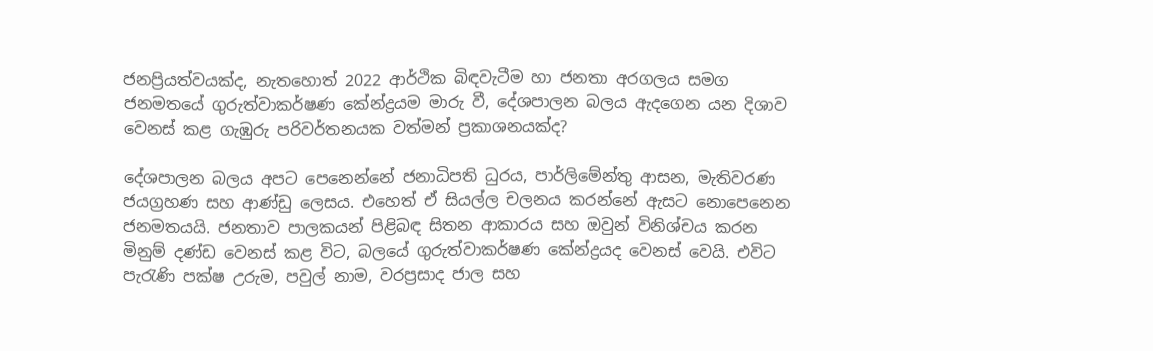ජනප්‍රියත්වයක්ද, නැතහොත් 2022 ආර්ථික බිඳවැටීම හා ජනතා අරගලය සමග ජනමතයේ ගුරුත්වාකර්ෂණ කේන්ද්‍රයම මාරු වී, දේශපාලන බලය ඇදගෙන යන දිශාව වෙනස් කළ ගැඹුරු පරිවර්තනයක වත්මන් ප්‍රකාශනයක්ද?

දේශපාලන බලය අපට පෙනෙන්නේ ජනාධිපති ධුරය, පාර්ලිමේන්තු ආසන, මැතිවරණ ජයග්‍රහණ සහ ආණ්ඩු ලෙසය. එහෙත් ඒ සියල්ල චලනය කරන්නේ ඇසට නොපෙනෙන ජනමතයයි. ජනතාව පාලකයන් පිළිබඳ සිතන ආකාරය සහ ඔවුන් විනිශ්චය කරන මිනුම් දණ්ඩ වෙනස් කළ විට, බලයේ ගුරුත්වාකර්ෂණ කේන්ද්‍රයද වෙනස් වෙයි. එවිට පැරැණි පක්ෂ උරුම, පවුල් නාම, වරප්‍රසාද ජාල සහ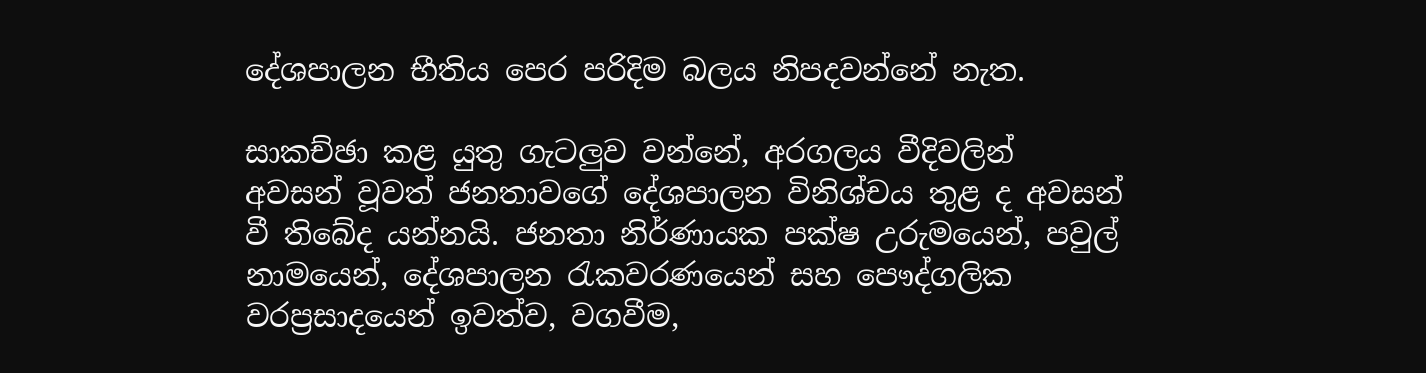දේශපාලන භීතිය පෙර පරිදිම බලය නිපදවන්නේ නැත.

සාකච්ඡා කළ යුතු ගැටලු‍ව වන්නේ, අරගලය වීදිවලින් අවසන් වූවත් ජනතාවගේ දේශපාලන විනිශ්චය තුළ ද අවසන් වී තිබේද යන්නයි. ජනතා නිර්ණායක පක්ෂ උරුමයෙන්, පවුල් නාමයෙන්, දේශපාලන රැකවරණයෙන් සහ පෞද්ගලික වරප්‍රසාදයෙන් ඉවත්ව, වගවීම,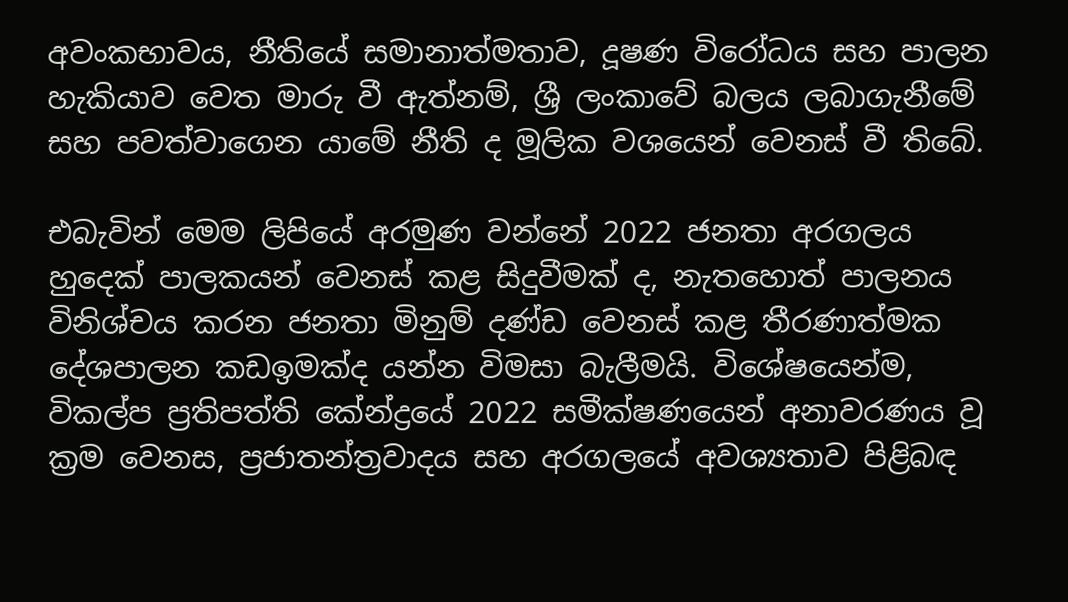අවංකභාවය, නීතියේ සමානාත්මතාව, දූෂණ විරෝධය සහ පාලන හැකියාව වෙත මාරු වී ඇත්නම්, ශ්‍රී ලංකාවේ බලය ලබාගැනීමේ සහ පවත්වාගෙන යාමේ නීති ද මූලික වශයෙන් වෙනස් වී තිබේ.

එබැවින් මෙම ලිපියේ අරමුණ වන්නේ 2022 ජනතා අරගලය හුදෙක් පාලකයන් වෙනස් කළ සිදුවීමක් ද, නැතහොත් පාලනය විනිශ්චය කරන ජනතා මිනුම් දණ්ඩ වෙනස් කළ තීරණාත්මක දේශපාලන කඩඉමක්ද යන්න විමසා බැලීමයි. විශේෂයෙන්ම, විකල්ප ප්‍රතිපත්ති කේන්ද්‍රයේ 2022 සමීක්ෂණයෙන් අනාවරණය වූ ක්‍රම වෙනස, ප්‍රජාතන්ත්‍රවාදය සහ අරගලයේ අවශ්‍යතාව පිළිබඳ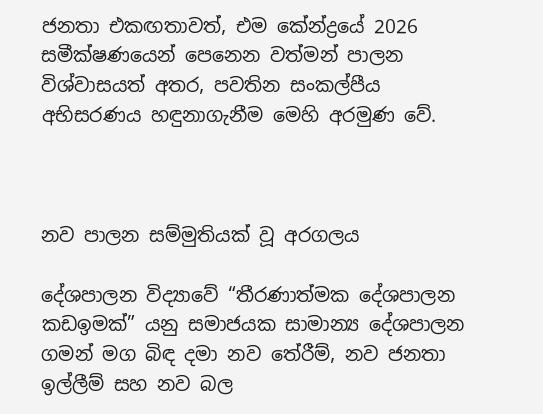ජනතා එකඟතාවත්, එම කේන්ද්‍රයේ 2026 සමීක්ෂණයෙන් පෙනෙන වත්මන් පාලන විශ්වාසයත් අතර, පවතින සංකල්පීය අභිසරණය හඳුනාගැනීම මෙහි අරමුණ වේ.



නව පාලන සම්මුතියක් වූ අරගලය

දේශපාලන විද්‍යාවේ “තීරණාත්මක දේශපාලන කඩඉමක්” යනු සමාජයක සාමාන්‍ය දේශපාලන ගමන් මග බිඳ දමා නව තේරීම්, නව ජනතා ඉල්ලීම් සහ නව බල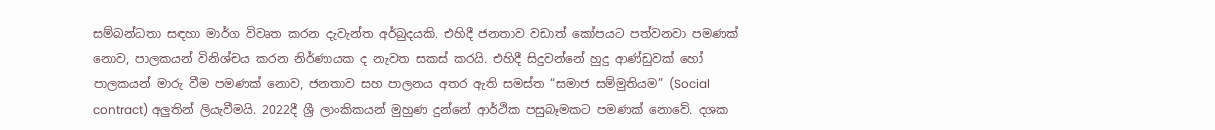සම්බන්ධතා සඳහා මාර්ග විවෘත කරන දැවැන්ත අර්බුදයකි. එහිදී ජනතාව වඩාත් කෝපයට පත්වනවා පමණක් නොව, පාලකයන් විනිශ්චය කරන නිර්ණායක ද නැවත සකස් කරයි. එහිදී සිදුවන්නේ හුදු ආණ්ඩුවක් හෝ පාලකයන් මාරු වීම පමණක් නොව, ජනතාව සහ පාලනය අතර ඇති සමස්ත “සමාජ සම්මුතියම” (Social contract) අලු‍තින් ලියැවීමයි. 2022දී ශ්‍රී ලාංකිකයන් මුහුණ දුන්නේ ආර්ථික පසුබෑමකට පමණක් නොවේ. දශක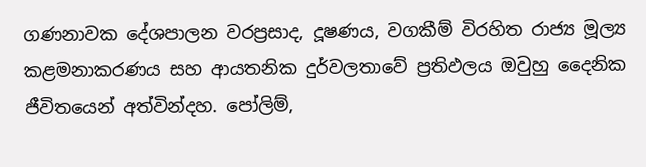ගණනාවක දේශපාලන වරප්‍රසාද, දූෂණය, වගකීම් විරහිත රාජ්‍ය මූල්‍ය කළමනාකරණය සහ ආයතනික දුර්වලතාවේ ප්‍රතිඵලය ඔවුහු දෛනික ජීවිතයෙන් අත්වින්දහ. පෝලිම්,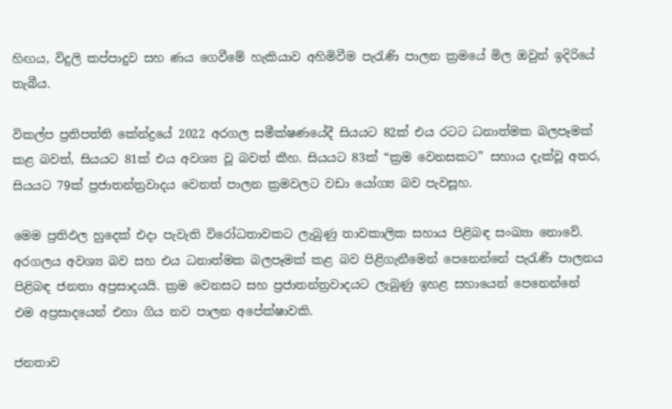හිඟය, විදුලි කප්පාදුව සහ ණය ගෙවීමේ හැකියාව අහිමිවීම පැරැණි පාලන ක්‍රමයේ මිල ඔවුන් ඉදිරියේ තැබීය.

විකල්ප ප්‍රතිපත්ති කේන්ද්‍රයේ 2022 අරගල සමීක්ෂණයේදී සියයට 82ක් එය රටට ධනාත්මක බලපෑමක් කළ බවත්, සියයට 81ක් එය අවශ්‍ය වූ බවත් කීහ. සියයට 83ක් “ක්‍රම වෙනසකට” සහාය දැක්වූ අතර, සියයට 79ක් ප්‍රජාතන්ත්‍රවාදය වෙනත් පාලන ක්‍රමවලට වඩා යෝග්‍ය බව පැවසූහ.

මෙම ප්‍රතිඵල හුදෙක් එදා පැවැති විරෝධතාවකට ලැබුණු තාවකාලික සහාය පිළිබඳ සංඛ්‍යා නොවේ. අරගලය අවශ්‍ය බව සහ එය ධනාත්මක බලපෑමක් කළ බව පිළිගැනීමෙන් පෙනෙන්නේ පැරැණි පාලනය පිළිබඳ ජනතා අප්‍රසාදයයි. ක්‍රම වෙනසට සහ ප්‍රජාතන්ත්‍රවාදයට ලැබුණු ඉහළ සහායෙන් පෙනෙන්නේ එම අප්‍රසාදයෙන් එහා ගිය නව පාලන අපේක්ෂාවකි.

ජනතාව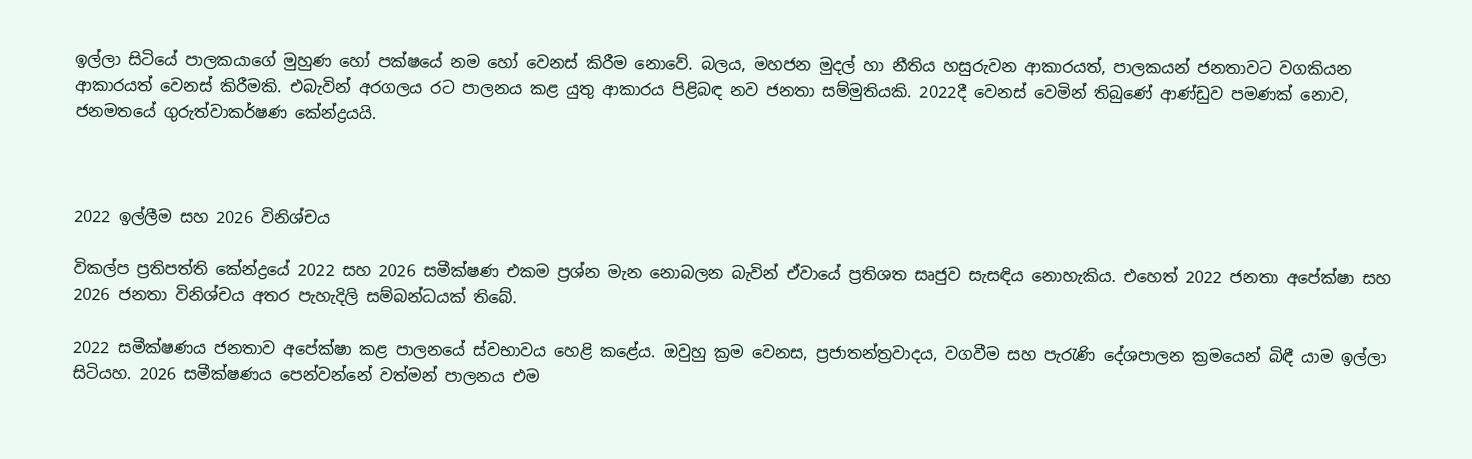ඉල්ලා සිටියේ පාලකයාගේ මුහුණ හෝ පක්ෂයේ නම හෝ වෙනස් කිරීම නොවේ. බලය, මහජන මුදල් හා නීතිය හසුරුවන ආකාරයත්, පාලකයන් ජනතාවට වගකියන ආකාරයත් වෙනස් කිරීමකි. එබැවින් අරගලය රට පාලනය කළ යුතු ආකාරය පිළිබඳ නව ජනතා සම්මුතියකි. 2022දී වෙනස් වෙමින් තිබුණේ ආණ්ඩුව පමණක් නොව, ජනමතයේ ගුරුත්වාකර්ෂණ කේන්ද්‍රයයි.



2022 ඉල්ලීම සහ 2026 විනිශ්චය

විකල්ප ප්‍රතිපත්ති කේන්ද්‍රයේ 2022 සහ 2026 සමීක්ෂණ එකම ප්‍රශ්න මැන නොබලන බැවින් ඒවායේ ප්‍රතිශත සෘජුව සැසඳිය නොහැකිය. එහෙත් 2022 ජනතා අපේක්ෂා සහ 2026 ජනතා විනිශ්චය අතර පැහැදිලි සම්බන්ධයක් තිබේ.

2022 සමීක්ෂණය ජනතාව අපේක්ෂා කළ පාලනයේ ස්වභාවය හෙළි කළේය. ඔවුහු ක්‍රම වෙනස, ප්‍රජාතන්ත්‍රවාදය, වගවීම සහ පැරැණි දේශපාලන ක්‍රමයෙන් බිඳී යාම ඉල්ලා සිටියහ. 2026 සමීක්ෂණය පෙන්වන්නේ වත්මන් පාලනය එම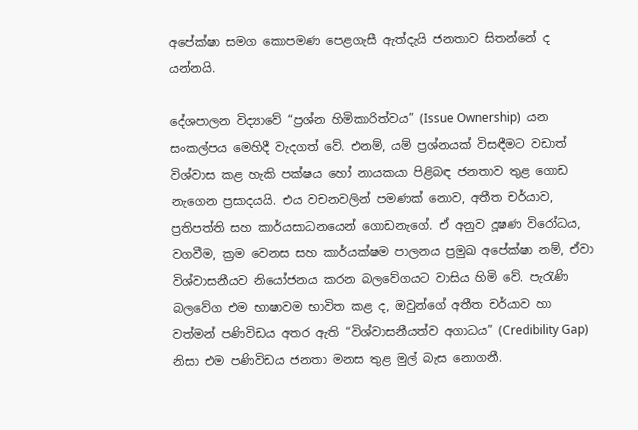අපේක්ෂා සමග කොපමණ පෙළගැසී ඇත්දැයි ජනතාව සිතන්නේ ද යන්නයි.

දේශපාලන විද්‍යාවේ “ප්‍රශ්න හිමිකාරිත්වය” (Issue Ownership)  යන සංකල්පය මෙහිදී වැදගත් වේ. එනම්, යම් ප්‍රශ්නයක් විසඳීමට වඩාත් විශ්වාස කළ හැකි පක්ෂය හෝ නායකයා පිළිබඳ ජනතාව තුළ ගොඩ නැගෙන ප්‍රසාදයයි. එය වචනවලින් පමණක් නොව, අතීත චර්යාව, ප්‍රතිපත්ති සහ කාර්යසාධනයෙන් ගොඩනැගේ. ඒ අනුව දූෂණ විරෝධය, වගවීම, ක්‍රම වෙනස සහ කාර්යක්ෂම පාලනය ප්‍රමුඛ අපේක්ෂා නම්, ඒවා විශ්වාසනීයව නියෝජනය කරන බලවේගයට වාසිය හිමි වේ. පැරැණි බලවේග එම භාෂාවම භාවිත කළ ද, ඔවුන්ගේ අතීත චර්යාව හා වත්මන් පණිවිඩය අතර ඇති “විශ්වාසනීයත්ව අගාධය” (Credibility Gap) නිසා එම පණිවිඩය ජනතා මනස තුළ මුල් බැස නොගනී.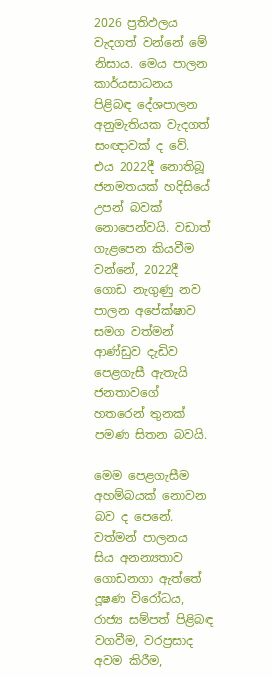2026 ප්‍රතිඵලය වැදගත් වන්නේ මේ නිසාය. මෙය පාලන කාර්යසාධනය පිළිබඳ දේශපාලන අනුමැතියක වැදගත් සංඥාවක් ද වේ. එය 2022දී නොතිබූ ජනමතයක් හදිසියේ උපන් බවක් නොපෙන්වයි. වඩාත් ගැළපෙන කියවීම වන්නේ, 2022දී ගොඩ නැගුණු නව පාලන අපේක්ෂාව සමග වත්මන් ආණ්ඩුව දැඩිව පෙළගැසී ඇතැයි ජනතාවගේ හතරෙන් තුනක් පමණ සිතන බවයි.

මෙම පෙළගැසීම අහම්බයක් නොවන බව ද පෙනේ. වත්මන් පාලනය සිය අනන්‍යතාව ගොඩනගා ඇත්තේ දූෂණ විරෝධය, රාජ්‍ය සම්පත් පිළිබඳ වගවීම, වරප්‍රසාද අවම කිරීම,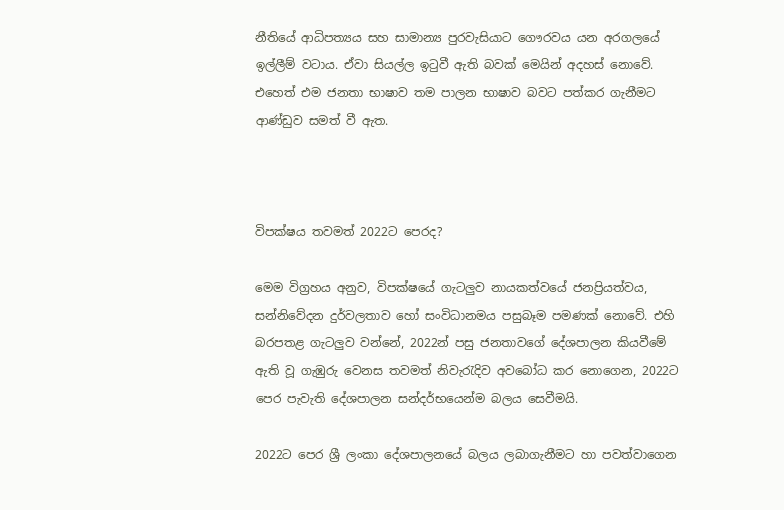නීතියේ ආධිපත්‍යය සහ සාමාන්‍ය පුරවැසියාට ගෞරවය යන අරගලයේ ඉල්ලීම් වටාය. ඒවා සියල්ල ඉටුවී ඇති බවක් මෙයින් අදහස් නොවේ. එහෙත් එම ජනතා භාෂාව තම පාලන භාෂාව බවට පත්කර ගැනීමට ආණ්ඩුව සමත් වී ඇත.



විපක්ෂය තවමත් 2022ට පෙරද?

මෙම විග්‍රහය අනුව, විපක්ෂයේ ගැටලු‍ව නායකත්වයේ ජනප්‍රියත්වය, සන්නිවේදන දුර්වලතාව හෝ සංවිධානමය පසුබෑම පමණක් නොවේ. එහි බරපතළ ගැටලු‍ව වන්නේ, 2022න් පසු ජනතාවගේ දේශපාලන කියවීමේ ඇති වූ ගැඹුරු වෙනස තවමත් නිවැරැදිව අවබෝධ කර නොගෙන, 2022ට පෙර පැවැති දේශපාලන සන්දර්භයෙන්ම බලය සෙවීමයි.

2022ට පෙර ශ්‍රී ලංකා දේශපාලනයේ බලය ලබාගැනීමට හා පවත්වාගෙන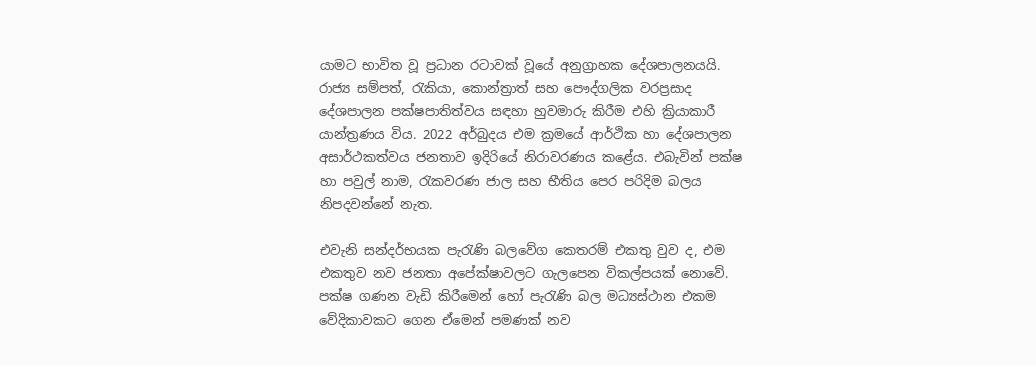යාමට භාවිත වූ ප්‍රධාන රටාවක් වූයේ අනුග්‍රාහක දේශපාලනයයි. රාජ්‍ය සම්පත්, රැකියා, කොන්ත්‍රාත් සහ පෞද්ගලික වරප්‍රසාද දේශපාලන පක්ෂපාතිත්වය සඳහා හුවමාරු කිරීම එහි ක්‍රියාකාරී යාන්ත්‍රණය විය. 2022 අර්බුදය එම ක්‍රමයේ ආර්ථික හා දේශපාලන අසාර්ථකත්වය ජනතාව ඉදිරියේ නිරාවරණය කළේය. එබැවින් පක්ෂ හා පවුල් නාම, රැකවරණ ජාල සහ භීතිය පෙර පරිදිම බලය නිපදවන්නේ නැත.

එවැනි සන්දර්භයක පැරැණි බලවේග කෙතරම් එකතු වුව ද, එම එකතුව නව ජනතා අපේක්ෂාවලට ගැලපෙන විකල්පයක් නොවේ. පක්ෂ ගණන වැඩි කිරීමෙන් හෝ පැරැණි බල මධ්‍යස්ථාන එකම වේදිකාවකට ගෙන ඒමෙන් පමණක් නව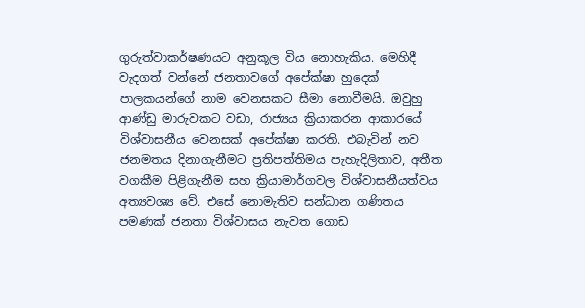ගුරුත්වාකර්ෂණයට අනුකූල විය නොහැකිය. මෙහිදී වැදගත් වන්නේ ජනතාවගේ අපේක්ෂා හුදෙක් පාලකයන්ගේ නාම වෙනසකට සීමා නොවීමයි. ඔවුහු ආණ්ඩු මාරුවකට වඩා, රාජ්‍යය ක්‍රියාකරන ආකාරයේ විශ්වාසනීය වෙනසක් අපේක්ෂා කරති. එබැවින් නව ජනමතය දිනාගැනීමට ප්‍රතිපත්තිමය පැහැදිලිතාව, අතීත වගකීම පිළිගැනීම සහ ක්‍රියාමාර්ගවල විශ්වාසනීයත්වය අත්‍යවශ්‍ය වේ. එසේ නොමැතිව සන්ධාන ගණිතය පමණක් ජනතා විශ්වාසය නැවත ගොඩ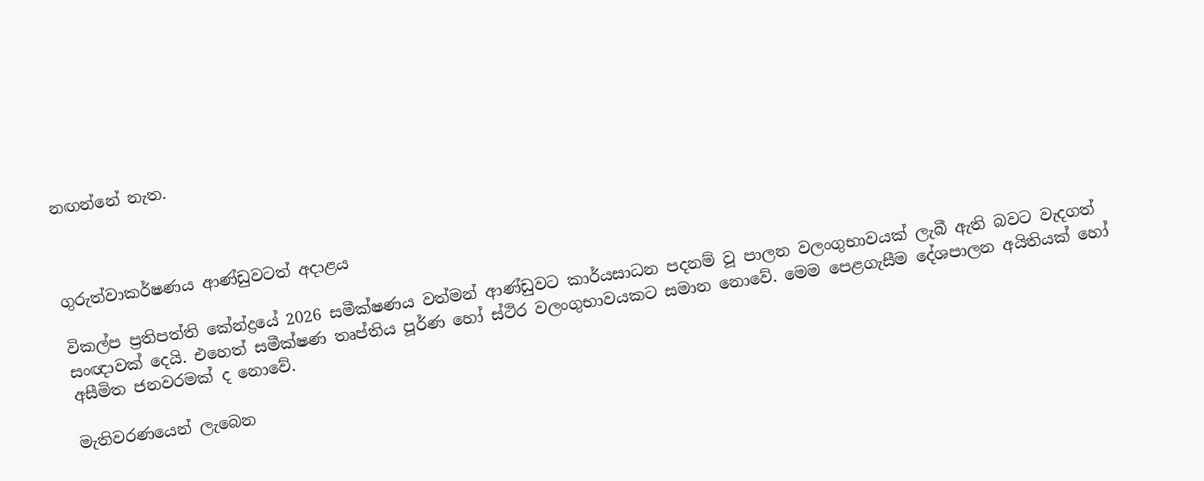නඟන්නේ නැත.



ගුරුත්වාකර්ෂණය ආණ්ඩුවටත් අදාළය

විකල්ප ප්‍රතිපත්ති කේන්ද්‍රයේ 2026 සමීක්ෂණය වත්මන් ආණ්ඩුවට කාර්යසාධන පදනම් වූ පාලන වලංගුභාවයක් ලැබී ඇති බවට වැදගත් සංඥාවක් දෙයි. එහෙත් සමීක්ෂණ තෘප්තිය පූර්ණ හෝ ස්ථිර වලංගුභාවයකට සමාන නොවේ. මෙම පෙළගැසීම දේශපාලන අයිතියක් හෝ අසීමිත ජනවරමක් ද නොවේ.

මැතිවරණයෙන් ලැබෙන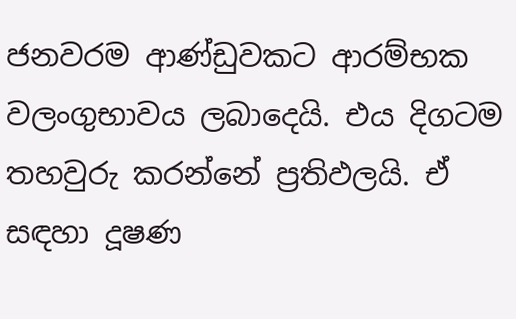ජනවරම ආණ්ඩුවකට ආරම්භක වලංගුභාවය ලබාදෙයි. එය දිගටම තහවුරු කරන්නේ ප්‍රතිඵලයි. ඒ සඳහා දූෂණ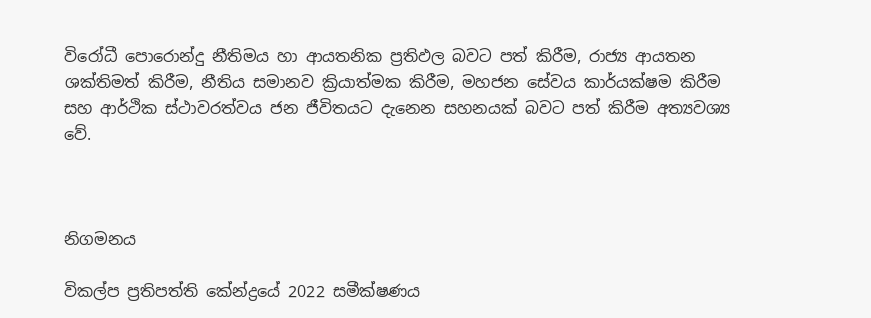විරෝධී පොරොන්දු නීතිමය හා ආයතනික ප්‍රතිඵල බවට පත් කිරීම, රාජ්‍ය ආයතන ශක්තිමත් කිරීම, නීතිය සමානව ක්‍රියාත්මක කිරීම, මහජන සේවය කාර්යක්ෂම කිරීම සහ ආර්ථික ස්ථාවරත්වය ජන ජීවිතයට දැනෙන සහනයක් බවට පත් කිරීම අත්‍යවශ්‍ය වේ.



නිගමනය

විකල්ප ප්‍රතිපත්ති කේන්ද්‍රයේ 2022 සමීක්ෂණය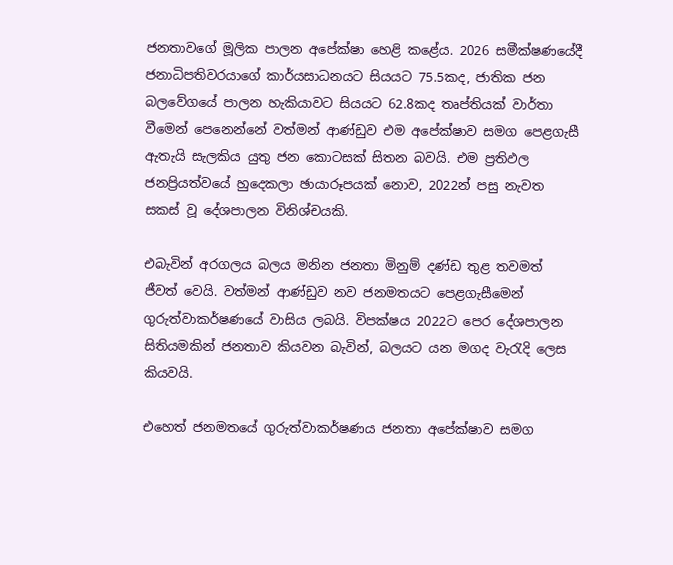ජනතාවගේ මූලික පාලන අපේක්ෂා හෙළි කළේය. 2026 සමීක්ෂණයේදී ජනාධිපතිවරයාගේ කාර්යසාධනයට සියයට 75.5කද, ජාතික ජන බලවේගයේ පාලන හැකියාවට සියයට 62.8කද තෘප්තියක් වාර්තා වීමෙන් පෙනෙන්නේ වත්මන් ආණ්ඩුව එම අපේක්ෂාව සමග පෙළගැසී ඇතැයි සැලකිය යුතු ජන කොටසක් සිතන බවයි. එම ප්‍රතිඵල ජනප්‍රියත්වයේ හුදෙකලා ඡායාරූපයක් නොව, 2022න් පසු නැවත සකස් වූ දේශපාලන විනිශ්චයකි.

එබැවින් අරගලය බලය මනින ජනතා මිනුම් දණ්ඩ තුළ තවමත් ජීවත් වෙයි. වත්මන් ආණ්ඩුව නව ජනමතයට පෙළගැසීමෙන් ගුරුත්වාකර්ෂණයේ වාසිය ලබයි. විපක්ෂය 2022ට පෙර දේශපාලන සිතියමකින් ජනතාව කියවන බැවින්, බලයට යන මගද වැරැදි ලෙස කියවයි.

එහෙත් ජනමතයේ ගුරුත්වාකර්ෂණය ජනතා අපේක්ෂාව සමග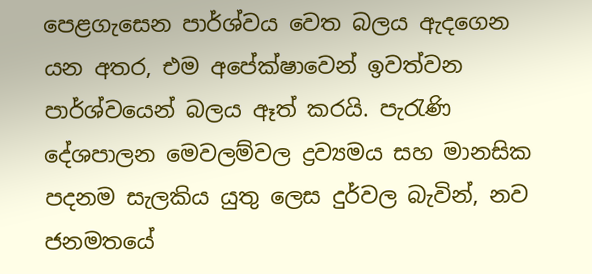පෙළගැසෙන පාර්ශ්වය වෙත බලය ඇදගෙන යන අතර, එම අපේක්ෂාවෙන් ඉවත්වන පාර්ශ්වයෙන් බලය ඈත් කරයි. පැරැණි දේශපාලන මෙවලම්වල ද්‍රව්‍යමය සහ මානසික පදනම සැලකිය යුතු ලෙස දුර්වල බැවින්, නව ජනමතයේ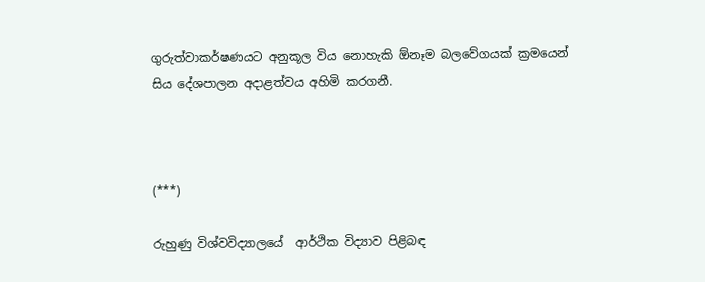ගුරුත්වාකර්ෂණයට අනුකූල විය නොහැකි ඕනෑම බලවේගයක් ක්‍රමයෙන් සිය දේශපාලන අදාළත්වය අහිමි කරගනී.



(***)

රුහුණු විශ්වවිද්‍යාලයේ  ආර්ථික විද්‍යාව පිළිබඳ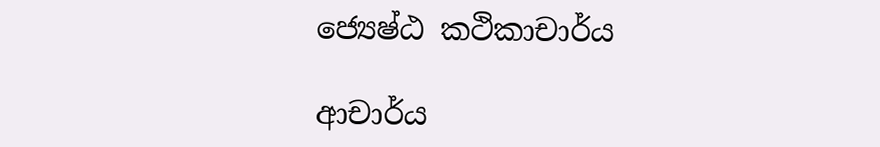ජ්‍යෙෂ්ඨ කථිකාචාර්ය

ආචාර්ය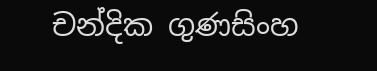චන්දික ගුණසිංහ